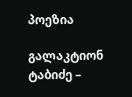პოეზია

გალაკტიონ ტაბიძე –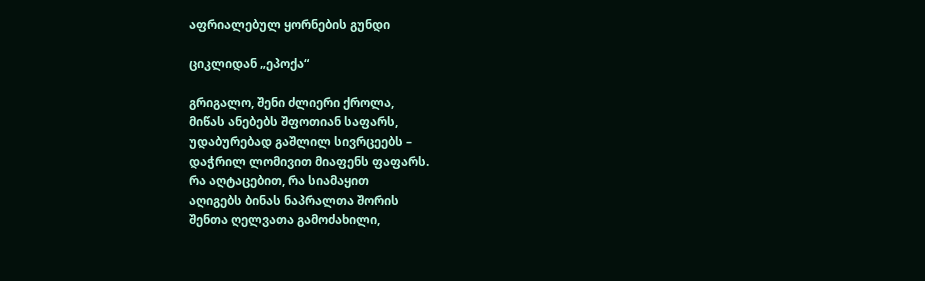აფრიალებულ ყორნების გუნდი

ციკლიდან „ეპოქა“

გრიგალო, შენი ძლიერი ქროლა,
მიწას ანებებს შფოთიან საფარს,
უდაბურებად გაშლილ სივრცეებს –
დაჭრილ ლომივით მიაფენს ფაფარს.
რა აღტაცებით, რა სიამაყით
აღიგებს ბინას ნაპრალთა შორის
შენთა ღელვათა გამოძახილი,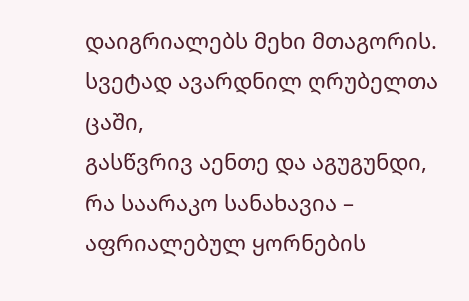დაიგრიალებს მეხი მთაგორის.
სვეტად ავარდნილ ღრუბელთა ცაში,
გასწვრივ აენთე და აგუგუნდი,
რა საარაკო სანახავია –
აფრიალებულ ყორნების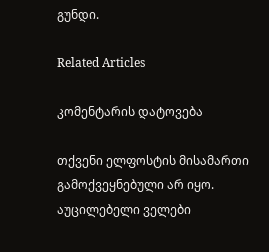გუნდი.

Related Articles

კომენტარის დატოვება

თქვენი ელფოსტის მისამართი გამოქვეყნებული არ იყო. აუცილებელი ველები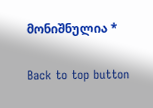მონიშნულია *

Back to top button